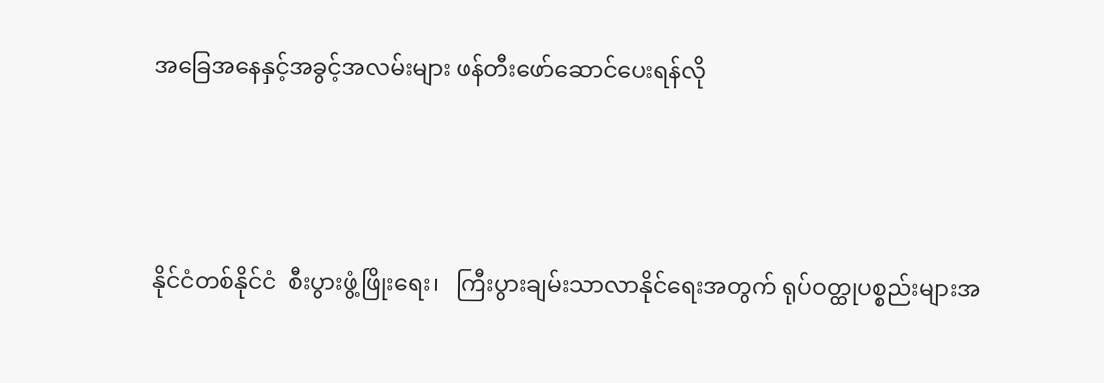အခြေအနေနှင့်အခွင့်အလမ်းများ ဖန်တီးဖော်ဆောင်ပေးရန်လို



နိုင်ငံတစ်နိုင်ငံ  စီးပွားဖွံ့ဖြိုးရေး၊   ကြီးပွားချမ်းသာလာနိုင်ရေးအတွက် ရုပ်ဝတ္ထုပစ္စည်းများအ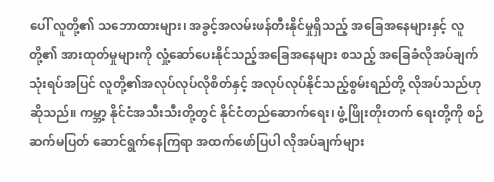ပေါ် လူတို့၏ သဘောထားများ၊ အခွင့်အလမ်းဖန်တီးနိုင်မှုရှိသည့် အခြေအနေများနှင့် လူတို့၏ အားထုတ်မှုများကို လှုံ့ဆော်ပေးနိုင်သည့်အခြေအနေများ စသည့် အခြေခံလိုအပ်ချက်သုံးရပ်အပြင် လူတို့၏အလုပ်လုပ်လိုစိတ်နှင့် အလုပ်လုပ်နိုင်သည့်စွမ်းရည်တို့ လိုအပ်သည်ဟုဆိုသည်။ ကမ္ဘာ့ နိုင်ငံအသီးသီးတို့တွင် နိုင်ငံတည်ဆောက်ရေး၊ ဖွံ့ဖြိုးတိုးတက် ရေးတို့ကို စဉ်ဆက်မပြတ် ဆောင်ရွက်နေကြရာ အထက်ဖော်ပြပါ လိုအပ်ချက်များ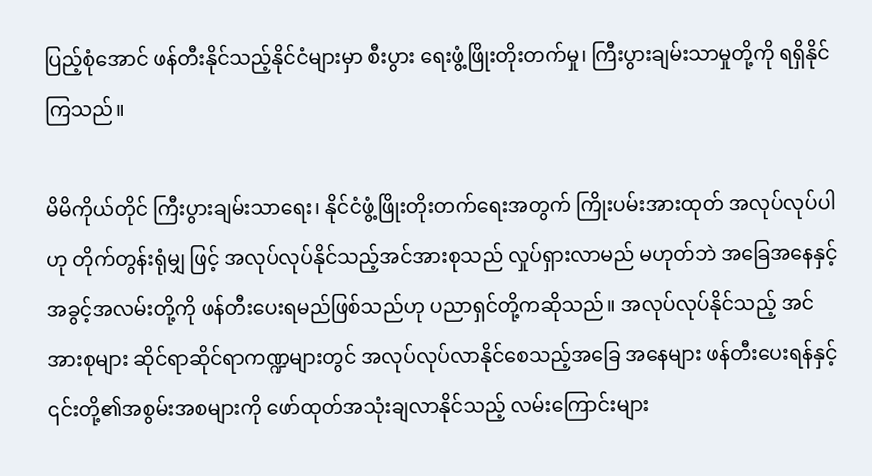ပြည့်စုံအောင် ဖန်တီးနိုင်သည့်နိုင်ငံများမှာ စီးပွား ရေးဖွံ့ဖြိုးတိုးတက်မှု၊ ကြီးပွားချမ်းသာမှုတို့ကို ရရှိနိုင်ကြသည်။

မိမိကိုယ်တိုင် ကြီးပွားချမ်းသာရေး၊ နိုင်ငံဖွံ့ဖြိုးတိုးတက်ရေးအတွက် ကြိုးပမ်းအားထုတ် အလုပ်လုပ်ပါဟု တိုက်တွန်းရုံမျှ ဖြင့် အလုပ်လုပ်နိုင်သည့်အင်အားစုသည် လှုပ်ရှားလာမည် မဟုတ်ဘဲ အခြေအနေနှင့်အခွင့်အလမ်းတို့ကို ဖန်တီးပေးရမည်ဖြစ်သည်ဟု ပညာရှင်တို့ကဆိုသည်။ အလုပ်လုပ်နိုင်သည့် အင်အားစုများ ဆိုင်ရာဆိုင်ရာကဏ္ဍများတွင် အလုပ်လုပ်လာနိုင်စေသည့်အခြေ အနေများ ဖန်တီးပေးရန်နှင့် ၎င်းတို့၏အစွမ်းအစများကို ဖော်ထုတ်အသုံးချလာနိုင်သည့် လမ်းကြောင်းများ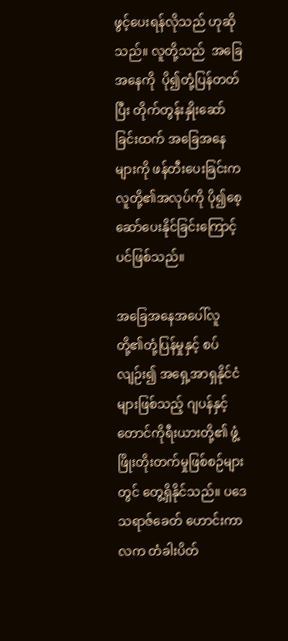ဖွင့်ပေးရန်လိုသည် ဟုဆိုသည်။ လူတို့သည်  အခြေအနေကို  ပို၍တုံ့ပြန်တတ်ပြီး တိုက်တွန်းနှိုးဆော်ခြင်းထက် အခြေအနေများကို ဖန်တီးပေးခြင်းက လူတို့၏အလုပ်ကို ပို၍စေ့ဆော်ပေးနိုင်ခြင်းကြောင့်ပင်ဖြစ်သည်။

အခြေအနေအပေါ်လူတို့၏တုံ့ပြန်မှုနှင့် စပ်လျဉ်း၍ အရှေ့အာရှနိုင်ငံများဖြစ်သည့် ဂျပန်နှင့် တောင်ကိုရီးယားတို့၏ ဖွံ့ဖြိုးတိုးတက်မှုဖြစ်စဉ်များတွင် တွေ့ရှိနိုင်သည်။ ပဒေသရာဇ်ခေတ် ဟောင်းကာလက တံခါးပိတ်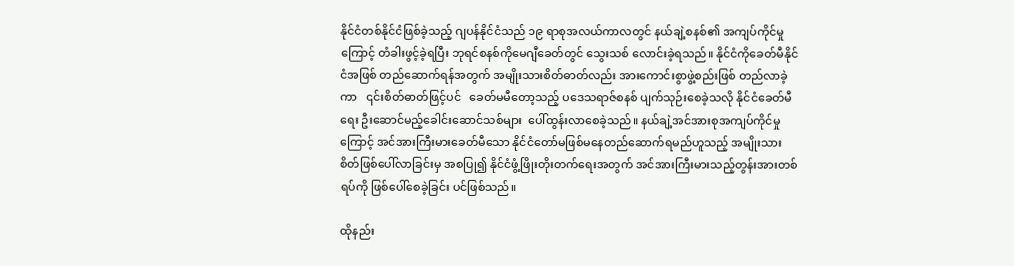နိုင်ငံတစ်နိုင်ငံဖြစ်ခဲ့သည့် ဂျပန်နိုင်ငံသည် ၁၉ ရာစုအလယ်ကာလတွင် နယ်ချဲ့စနစ်၏ အကျပ်ကိုင်မှုကြောင့် တံခါးဖွင့်ခဲ့ရပြီး ဘုရင်စနစ်ကိုမေဂျီခေတ်တွင် သွေးသစ် လောင်းခဲ့ရသည်။ နိုင်ငံကိုခေတ်မီနိုင်ငံအဖြစ် တည်ဆောက်ရန်အတွက် အမျိုးသားစိတ်ဓာတ်လည်း အားကောင်းစွာဖွဲ့စည်းဖြစ် တည်လာခဲ့ကာ   ၎င်းစိတ်ဓာတ်ဖြင့်ပင်   ခေတ်မမီတော့သည့် ပဒေသရာဇ်စနစ် ပျက်သုဉ်းစေခဲ့သလို နိုင်ငံခေတ်မီရေး ဦးဆောင်မည့်ခေါင်းဆောင်သစ်များ  ပေါ်ထွန်းလာစေခဲ့သည်။ နယ်ချဲ့အင်အားစုအကျပ်ကိုင်မှုကြောင့် အင်အားကြီးမားခေတ်မီသော နိုင်ငံတော်မဖြစ်မနေတည်ဆောက်ရမည်ဟူသည့် အမျိုးသားစိတ်ဖြစ်ပေါ်လာခြင်းမှ အစပြု၍ နိုင်ငံဖွံ့ဖြိုးတိုးတက်ရေးအတွက် အင်အားကြီးမားသည့်တွန်းအားတစ်ရပ်ကို ဖြစ်ပေါ်စေခဲ့ခြင်း ပင်ဖြစ်သည်။

ထိုနည်း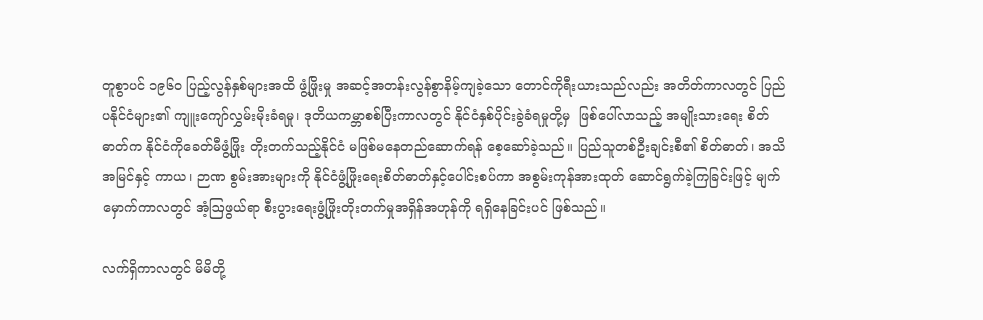တူစွာပင် ၁၉၆၀ ပြည့်လွန်နှစ်များအထိ ဖွံ့ဖြိုးမှု အဆင့်အတန်းလွန်စွာနိမ့်ကျခဲ့သော တောင်ကိုရီးယားသည်လည်း အတိတ်ကာလတွင် ပြည်ပနိုင်ငံများ၏ ကျူးကျော်လွှမ်းမိုးခံရမှု၊ ဒုတိယကမ္ဘာစစ်ပြီးကာလတွင် နိုင်ငံနှစ်ပိုင်းခွဲခံရမှုတို့မှ  ဖြစ်ပေါ်လာသည့် အမျိုးသားရေး စိတ်ဓာတ်က နိုင်ငံကိုခေတ်မီဖွံ့ဖြိုး တိုးတက်သည့်နိုင်ငံ မဖြစ်မနေတည်ဆောက်ရန် စေ့ဆော်ခဲ့သည်။ ပြည်သူတစ်ဦးချင်းစီ၏ စိတ်ဓာတ်၊ အသိအမြင်နှင့် ကာယ၊ ဉာဏ စွမ်းအားများကို နိုင်ငံဖွံ့ဖြိုးရေးစိတ်ဓာတ်နှင့်ပေါင်းစပ်ကာ အစွမ်းကုန်အားထုတ် ဆောင်ရွက်ခဲ့ကြခြင်းဖြင့် မျက်မှောက်ကာလတွင် အံ့ဩဖွယ်ရာ စီးပွားရေးဖွံ့ဖြိုးတိုးတက်မှုအရှိန်အဟုန်ကို ရရှိနေခြင်းပင် ဖြစ်သည်။

လက်ရှိကာလတွင် မိမိတို့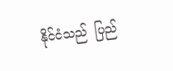နိုင်ငံသည်  ပြည်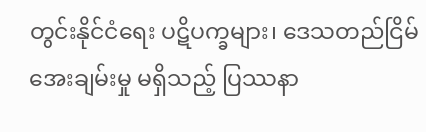တွင်းနိုင်ငံရေး ပဋိပက္ခများ၊ ဒေသတည်ငြိမ်အေးချမ်းမှု မရှိသည့် ပြဿနာ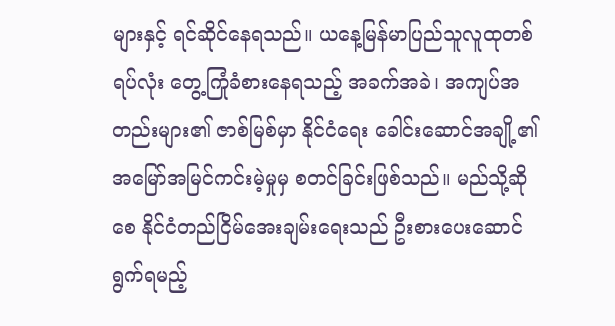များနှင့် ရင်ဆိုင်နေရသည်။ ယနေ့မြန်မာပြည်သူလူထုတစ်ရပ်လုံး တွေ့ကြုံခံစားနေရသည့် အခက်အခဲ၊ အကျပ်အတည်းများ၏ ဇာစ်မြစ်မှာ နိုင်ငံရေး ခေါင်းဆောင်အချို့၏ အမြော်အမြင်ကင်းမဲ့မှုမှ စတင်ခြင်းဖြစ်သည်။ မည်သို့ဆိုစေ နိုင်ငံတည်ငြိမ်အေးချမ်းရေးသည် ဦးစားပေးဆောင်ရွက်ရမည့်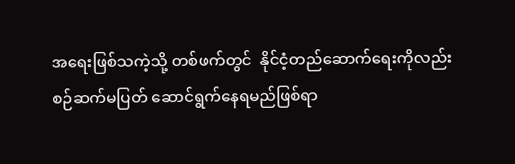အရေးဖြစ်သကဲ့သို့ တစ်ဖက်တွင်  နိုင်ငံ့တည်ဆောက်ရေးကိုလည်း  စဉ်ဆက်မပြတ် ဆောင်ရွက်နေရမည်ဖြစ်ရာ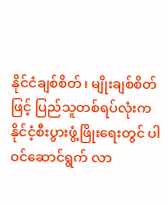နိုင်ငံချစ်စိတ်၊ မျိုးချစ်စိတ်ဖြင့် ပြည်သူတစ်ရပ်လုံးက နိုင်ငံ့စီးပွားဖွံ့ဖြိုးရေးတွင် ပါဝင်ဆောင်ရွက် လာ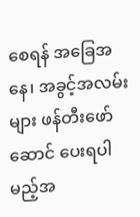စေရန် အခြေအနေ၊ အခွင့်အလမ်းများ ဖန်တီးဖော်ဆောင် ပေးရပါမည့်အ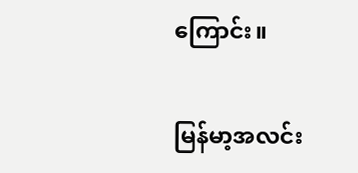ကြောင်း။

မြန်မာ့အလင်း